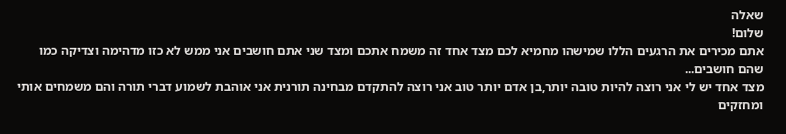שאלה
שלום!
אתם מכירים את הרגעים הללו שמישהו מחמיא לכם מצד אחד זה משמח אתכם ומצד שני אתם חושבים אני ממש לא כזו מדהימה וצדיקה כמו שהם חושבים...
מצד אחד יש לי אני רוצה להיות טובה יותר,בן אדם יותר טוב אני רוצה להתקדם מבחינה תורנית אני אוהבת לשמוע דברי תורה והם משמחים אותי ומחזקים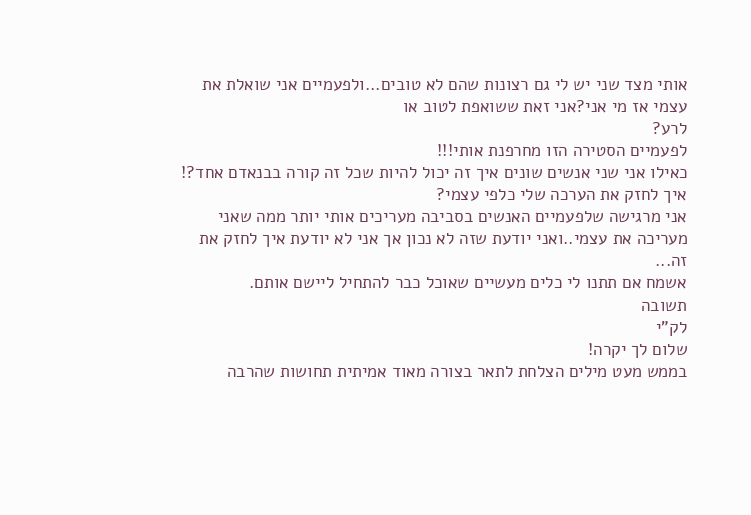אותי מצד שני יש לי גם רצונות שהם לא טובים...ולפעמיים אני שואלת את עצמי אז מי אני?אני זאת ששואפת לטוב או
לרע?
לפעמיים הסטירה הזו מחרפנת אותי!!!
כאילו אני שני אנשים שונים איך זה יכול להיות שכל זה קורה בבנאדם אחד?!
איך לחזק את הערכה שלי כלפי עצמי?
אני מרגישה שלפעמיים האנשים בסביבה מעריכים אותי יותר ממה שאני מעריכה את עצמי..ואני יודעת שזה לא נכון אך אני לא יודעת איך לחזק את זה...
אשמח אם תתנו לי כלים מעשיים שאוכל כבר להתחיל ליישם אותם.
תשובה
לק"י
שלום לך יקרה!
בממש מעט מילים הצלחת לתאר בצורה מאוד אמיתית תחושות שהרבה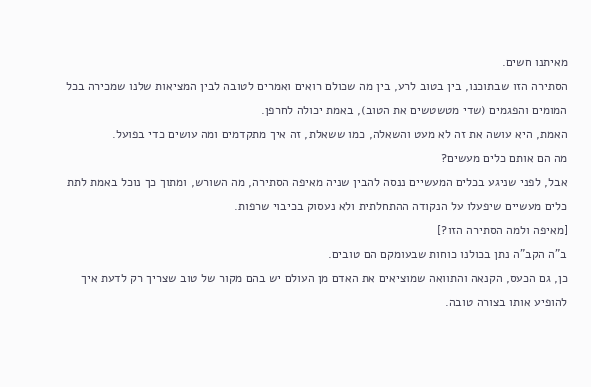מאיתנו חשים.
הסתירה הזו שבתוכנו, בין בטוב לרע, בין מה שכולם רואים ואמרים לטובה לבין המציאות שלנו שמכירה בכל המומים והפגמים (שדי מטשטשים את הטוב), באמת יכולה לחרפן.
האמת, היא עושה את זה לא מעט והשאלה, כמו ששאלת, זה איך מתקדמים ומה עושים כדי בפועל.
מה הם אותם כלים מעשים?
אבל, לפני שניגע בכלים המעשיים ננסה להבין שניה מאיפה הסתירה, מה השורש, ומתוך כך נוכל באמת לתת כלים מעשיים שיפעלו על הנקודה ההתחלתית ולא נעסוק בכיבוי שרפות.
[מאיפה ולמה הסתירה הזו?]
ב"ה הקב"ה נתן בכולנו כוחות שבעומקם הם טובים.
כן, גם הכעס, הקנאה והתוואה שמוציאים את האדם מן העולם יש בהם מקור של טוב שצריך רק לדעת איך להופיע אותו בצורה טובה.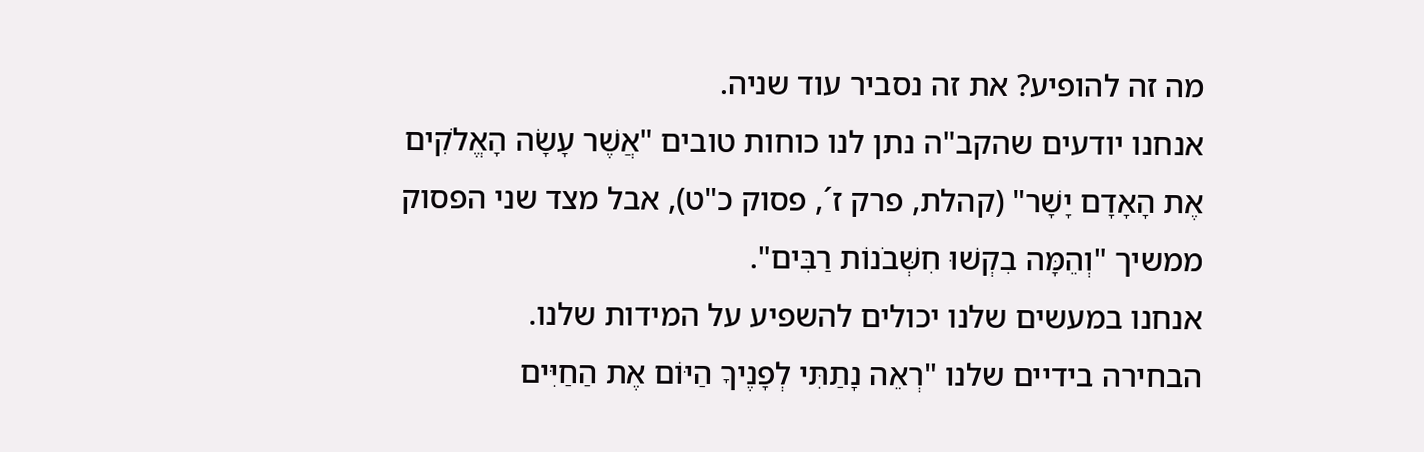מה זה להופיע? את זה נסביר עוד שניה.
אנחנו יודעים שהקב"ה נתן לנו כוחות טובים "אֲשֶׁר עָשָׂה הָאֱלֹקִים אֶת הָאָדָם יָשָׁר" (קהלת, פרק ז´, פסוק כ"ט), אבל מצד שני הפסוק ממשיך "וְהֵמָּה בִקְשׁוּ חִשְּׁבֹנוֹת רַבִּים".
אנחנו במעשים שלנו יכולים להשפיע על המידות שלנו.
הבחירה בידיים שלנו "רְאֵה נָתַתִּי לְפָנֶיךָ הַיּוֹם אֶת הַחַיִּים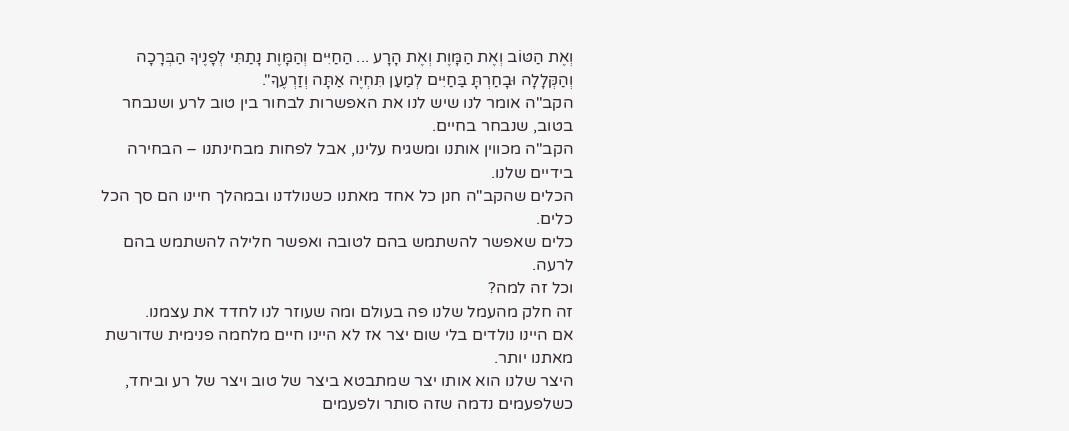וְאֶת הַטּוֹב וְאֶת הַמָּוֶת וְאֶת הָרָע ... הַחַיִּים וְהַמָּוֶת נָתַתִּי לְפָנֶיךָ הַבְּרָכָה וְהַקְּלָלָה וּבָחַרְתָּ בַּחַיִּים לְמַעַן תִּחְיֶה אַתָּה וְזַרְעֶךָ".
הקב"ה אומר לנו שיש לנו את האפשרות לבחור בין טוב לרע ושנבחר בטוב, שנבחר בחיים.
הקב"ה מכווין אותנו ומשגיח עלינו, אבל לפחות מבחינתנו – הבחירה בידיים שלנו.
הכלים שהקב"ה חנן כל אחד מאתנו כשנולדנו ובמהלך חיינו הם סך הכל כלים.
כלים שאפשר להשתמש בהם לטובה ואפשר חלילה להשתמש בהם לרעה.
וכל זה למה?
זה חלק מהעמל שלנו פה בעולם ומה שעוזר לנו לחדד את עצמנו.
אם היינו נולדים בלי שום יצר אז לא היינו חיים מלחמה פנימית שדורשת מאתנו יותר.
היצר שלנו הוא אותו יצר שמתבטא ביצר של טוב ויצר של רע וביחד, כשלפעמים נדמה שזה סותר ולפעמים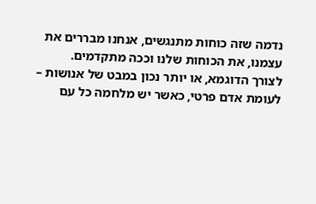נדמה שזה כוחות מתנגשים, אנחנו מבררים את עצמנו, את הכוחות שלנו וככה מתקדמים.
לצורך הדוגמא, או יותר נכון במבט של אנושות – לעומת אדם פרטי, כאשר יש מלחמה כל עם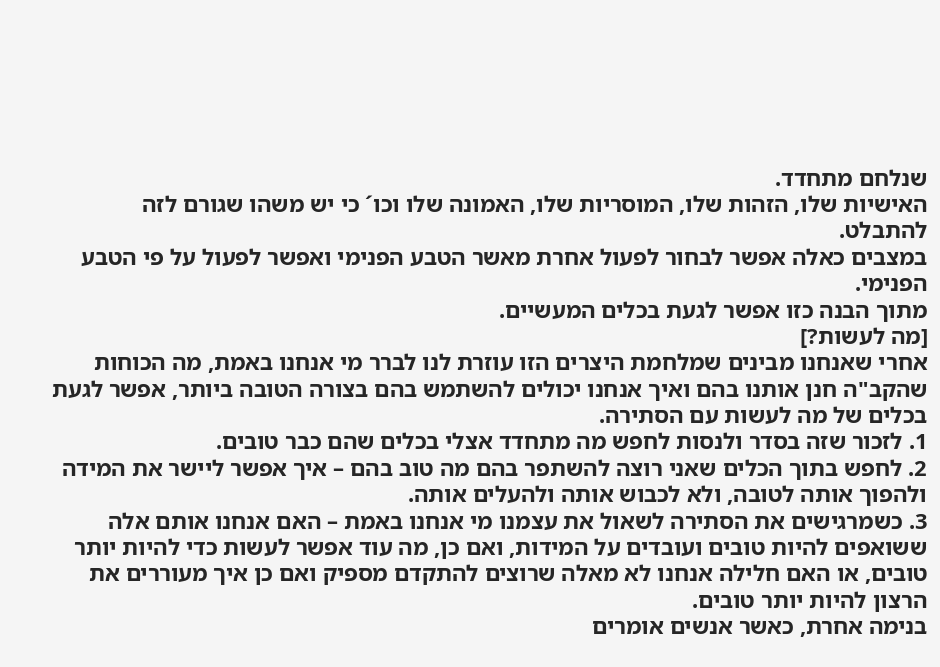שנלחם מתחדד.
האישיות שלו, הזהות שלו, המוסריות שלו, האמונה שלו וכו´ כי יש משהו שגורם לזה להתבלט.
במצבים כאלה אפשר לבחור לפעול אחרת מאשר הטבע הפנימי ואפשר לפעול על פי הטבע הפנימי.
מתוך הבנה כזו אפשר לגעת בכלים המעשיים.
[מה לעשות?]
אחרי שאנחנו מבינים שמלחמת היצרים הזו עוזרת לנו לברר מי אנחנו באמת, מה הכוחות שהקב"ה חנן אותנו בהם ואיך אנחנו יכולים להשתמש בהם בצורה הטובה ביותר, אפשר לגעת בכלים של מה לעשות עם הסתירה.
1. לזכור שזה בסדר ולנסות לחפש מה מתחדד אצלי בכלים שהם כבר טובים.
2. לחפש בתוך הכלים שאני רוצה להשתפר בהם מה טוב בהם – איך אפשר ליישר את המידה ולהפוך אותה לטובה, ולא לכבוש אותה ולהעלים אותה.
3. כשמרגישים את הסתירה לשאול את עצמנו מי אנחנו באמת – האם אנחנו אותם אלה ששואפים להיות טובים ועובדים על המידות, ואם כן, מה עוד אפשר לעשות כדי להיות יותר טובים, או האם חלילה אנחנו לא מאלה שרוצים להתקדם מספיק ואם כן איך מעוררים את הרצון להיות יותר טובים.
בנימה אחרת, כאשר אנשים אומרים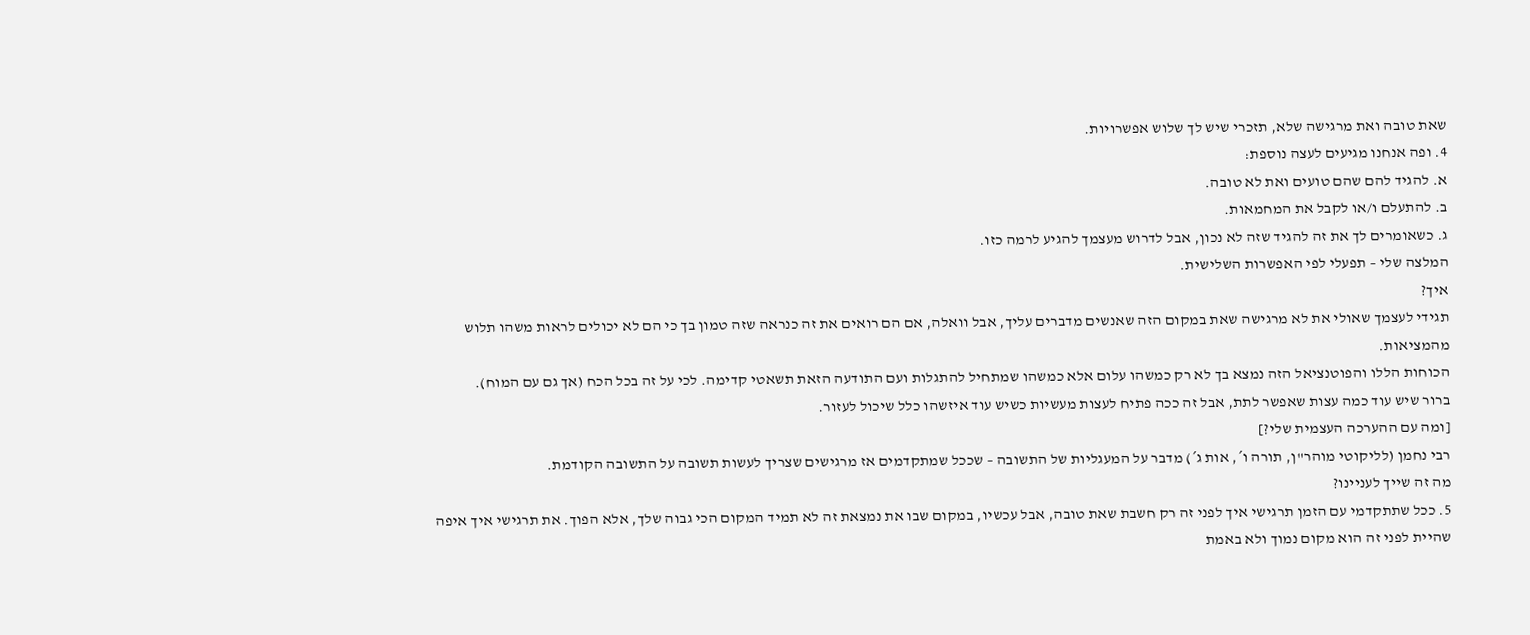שאת טובה ואת מרגישה שלא, תזכרי שיש לך שלוש אפשרויות.
4. ופה אנחנו מגיעים לעצה נוספת:
א. להגיד להם שהם טועים ואת לא טובה.
ב. להתעלם ו/או לקבל את המחמאות.
ג. כשאומרים לך את זה להגיד שזה לא נכון, אבל לדרוש מעצמך להגיע לרמה כזו.
המלצה שלי – תפעלי לפי האפשרות השלישית.
איך?
תגידי לעצמך שאולי את לא מרגישה שאת במקום הזה שאנשים מדברים עליך, אבל וואלה, אם הם רואים את זה כנראה שזה טמון בך כי הם לא יכולים לראות משהו תלוש מהמציאות.
הכוחות הללו והפוטנציאל הזה נמצא בך לא רק כמשהו עלום אלא כמשהו שמתחיל להתגלות ועם התודעה הזאת תשאטי קדימה. לכי על זה בכל הכח (אך גם עם המוח).
ברור שיש עוד כמה עצות שאפשר לתת, אבל זה ככה פתיח לעצות מעשיות כשיש עוד איזשהו כלל שיכול לעזור.
[ומה עם ההערכה העצמית שלי?]
רבי נחמן (לליקוטי מוהר"ן, תורה ו´, אות ג´) מדבר על המעגליות של התשובה – שככל שמתקדמים אז מרגישים שצריך לעשות תשובה על התשובה הקודמת.
מה זה שייך לעניינו?
5. ככל שתתקדמי עם הזמן תרגישי איך לפני זה רק חשבת שאת טובה, אבל עכשיו, במקום שבו את נמצאת זה לא תמיד המקום הכי גבוה שלך, אלא הפוך. את תרגישי איך איפה שהיית לפני זה הוא מקום נמוך ולא באמת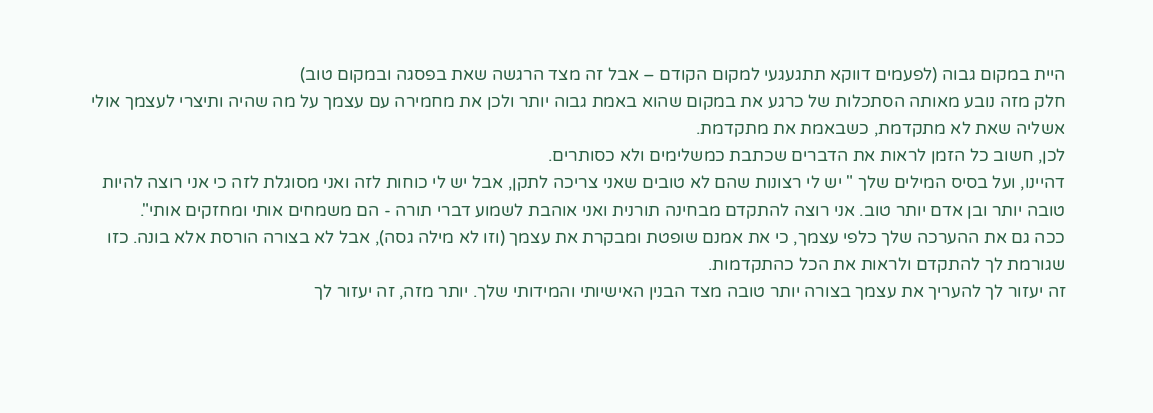היית במקום גבוה (לפעמים דווקא תתגעגעי למקום הקודם – אבל זה מצד הרגשה שאת בפסגה ובמקום טוב)
חלק מזה נובע מאותה הסתכלות של כרגע את במקום שהוא באמת גבוה יותר ולכן את מחמירה עם עצמך על מה שהיה ותיצרי לעצמך אולי אשליה שאת לא מתקדמת, כשבאמת את מתקדמת.
לכן, חשוב כל הזמן לראות את הדברים שכתבת כמשלימים ולא כסותרים.
דהיינו, ועל בסיס המילים שלך " יש לי רצונות שהם לא טובים שאני צריכה לתקן, אבל יש לי כוחות לזה ואני מסוגלת לזה כי אני רוצה להיות טובה יותר ובן אדם יותר טוב. אני רוצה להתקדם מבחינה תורנית ואני אוהבת לשמוע דברי תורה - הם משמחים אותי ומחזקים אותי".
ככה גם את ההערכה שלך כלפי עצמך, כי את אמנם שופטת ומבקרת את עצמך (וזו לא מילה גסה), אבל לא בצורה הורסת אלא בונה. כזו שגורמת לך להתקדם ולראות את הכל כהתקדמות.
זה יעזור לך להעריך את עצמך בצורה יותר טובה מצד הבנין האישיותי והמידותי שלך. יותר מזה, זה יעזור לך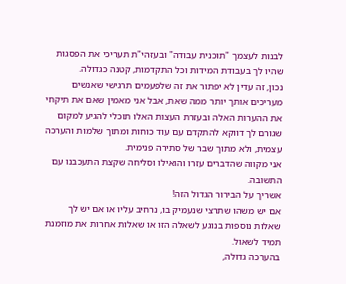לבנות לעצמך "תוכנית עבודה" ובעזהי"ת תעריכי את הפסגות שהיו לך בעבודת המידות וכל התקדמות, קטנה כגדולה.
נכון, זה עדין לא יפתור את זה שלפעמים תרגישי שאנשים מעריכים אותך יותר ממה שאת, אבל אני מאמין שאם את תיקחי את ההערות האלה ובעזרת העצות האלו תוכלי להגיע למקום שגורם לך דווקא להתקדם עם עוד כוחות ומתוך שלמות והערכה עצמית, ולא מתוך שבר של סתירה פנימית.
אני מקווה שהדברים עזרו והואילו וסליחה שקצת התעכבנו עם התשובה.
אשריך על הבירור הגדול הזה!
אם יש משהו שתרצי שנעמיק בו, נרחיב עליו או אם יש לך שאלות נוספות בנוגע לשאלה הזו או שאלות אחרות את מוזמנת תמיד לשאול.
בהערכה גדולה,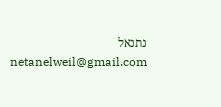נתנאל
netanelweil@gmail.com